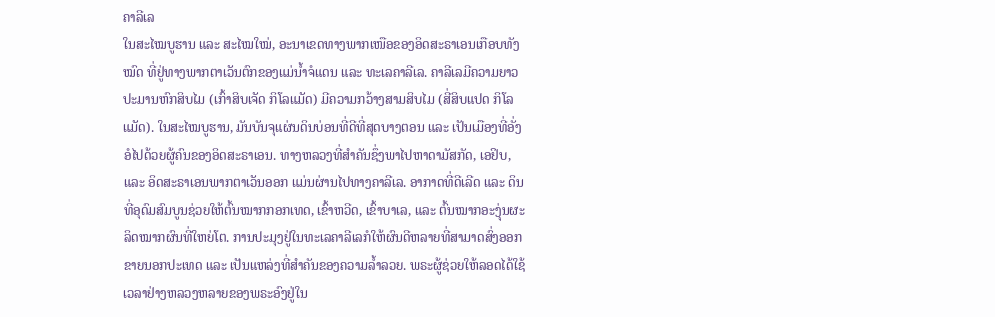ຄາລີເລ
ໃນສະໄໝບູຮານ ແລະ ສະໄໝໃໝ່, ອະນາເຂດທາງພາກເໜືອຂອງອິດສະຣາເອນເກືອບທັງໝົດ ທີ່ຢູ່ທາງພາກຕາເວັນຕົກຂອງແມ່ນ້ຳຈໍແດນ ແລະ ທະເລຄາລີເລ. ຄາລີເລມີຄວາມຍາວປະມານຫົກສິບໄມ (ເກົ້າສິບເຈັດ ກິໂລແມັດ) ມີຄວາມກວ້າງສາມສິບໄມ (ສີ່ສິບແປດ ກິໂລແມັດ). ໃນສະໄໝບູຮານ, ມັນບັນຈຸແຜ່ນດິນບ່ອນທີ່ດີທີ່ສຸດບາງຕອນ ແລະ ເປັນເມືອງທີ່ອັ່ງອໍໄປດ້ວຍຜູ້ຄົນຂອງອິດສະຣາເອນ. ທາງຫລວງທີ່ສຳຄັນຊຶ່ງພາໄປຫາດາມັສກັດ, ເອຢິບ, ແລະ ອິດສະຣາເອນພາກຕາເວັນອອກ ແມ່ນຜ່ານໄປທາງຄາລີເລ. ອາກາດທີ່ດີເລີດ ແລະ ດິນທີ່ອຸດົມສົມບູນຊ່ວຍໃຫ້ຕົ້ນໝາກກອກເທດ, ເຂົ້າຫວີດ, ເຂົ້າບາເລ, ແລະ ຕົ້ນໝາກອະງຸ່ນຜະລິດໝາກຜົນທີ່ໃຫຍ່ໂຕ. ການປະມຸງຢູ່ໃນທະເລຄາລີເລກໍໃຫ້ຜົນດີຫລາຍທີ່ສາມາດສົ່ງອອກຂາຍນອກປະເທດ ແລະ ເປັນແຫລ່ງທີ່ສຳຄັນຂອງຄວາມລ້ຳລວຍ. ພຣະຜູ້ຊ່ວຍໃຫ້ລອດໄດ້ໃຊ້ເວລາຢ່າງຫລວງຫລາຍຂອງພຣະອົງຢູ່ໃນ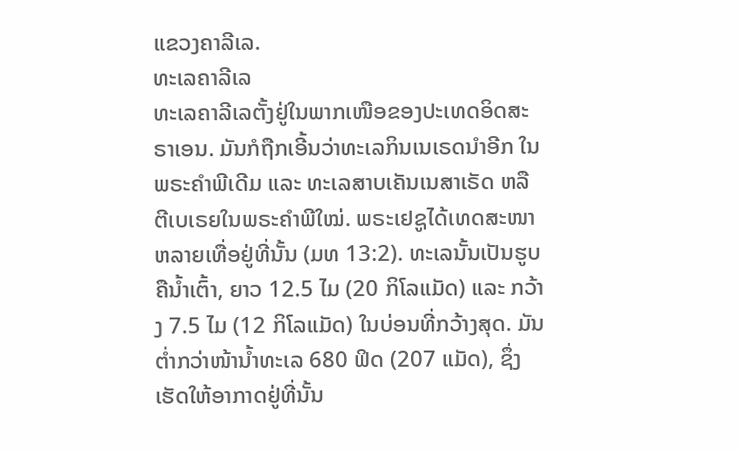ແຂວງຄາລີເລ.
ທະເລຄາລີເລ
ທະເລຄາລີເລຕັ້ງຢູ່ໃນພາກເໜືອຂອງປະເທດອິດສະຣາເອນ. ມັນກໍຖືກເອີ້ນວ່າທະເລກິນເນເຣດນຳອີກ ໃນພຣະຄຳພີເດີມ ແລະ ທະເລສາບເຄັນເນສາເຣັດ ຫລື ຕີເບເຣຍໃນພຣະຄຳພີໃໝ່. ພຣະເຢຊູໄດ້ເທດສະໜາຫລາຍເທື່ອຢູ່ທີ່ນັ້ນ (ມທ 13:2). ທະເລນັ້ນເປັນຮູບຄືນ້ຳເຕົ້າ, ຍາວ 12.5 ໄມ (20 ກິໂລແມັດ) ແລະ ກວ້າງ 7.5 ໄມ (12 ກິໂລແມັດ) ໃນບ່ອນທີ່ກວ້າງສຸດ. ມັນຕ່ຳກວ່າໜ້ານ້ຳທະເລ 680 ຟິດ (207 ແມັດ), ຊຶ່ງເຮັດໃຫ້ອາກາດຢູ່ທີ່ນັ້ນ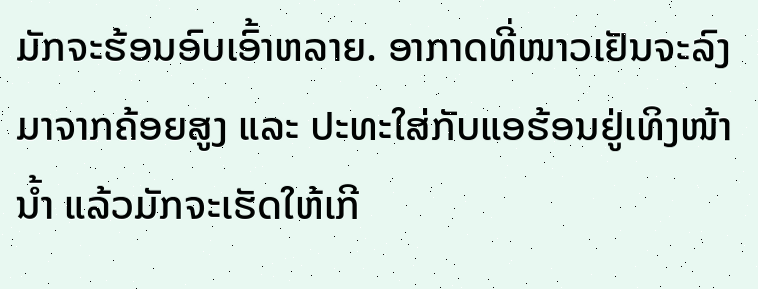ມັກຈະຮ້ອນອົບເອົ້າຫລາຍ. ອາກາດທີ່ໜາວເຢັນຈະລົງມາຈາກຄ້ອຍສູງ ແລະ ປະທະໃສ່ກັບແອຮ້ອນຢູ່ເທິງໜ້ານ້ຳ ແລ້ວມັກຈະເຮັດໃຫ້ເກີ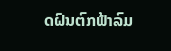ດຝົນຕົກຟ້າລົມ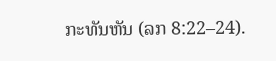ກະທັນຫັນ (ລກ 8:22–24).